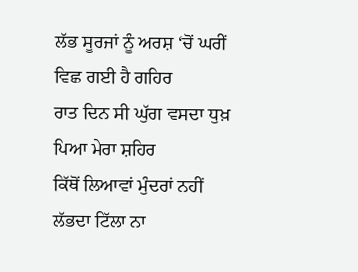ਲੱਭ ਸੂਰਜਾਂ ਨੂੰ ਅਰਸ਼ ‘ਚੋਂ ਘਰੀਂ ਵਿਛ ਗਈ ਹੈ ਗਹਿਰ
ਰਾਤ ਦਿਨ ਸੀ ਘੁੱਗ ਵਸਦਾ ਧੁਖ਼ ਪਿਆ ਮੇਰਾ ਸ਼ਹਿਰ
ਕਿੱਥੋਂ ਲਿਆਵਾਂ ਮੁੰਦਰਾਂ ਨਹੀਂ ਲੱਭਦਾ ਟਿੱਲਾ ਨਾ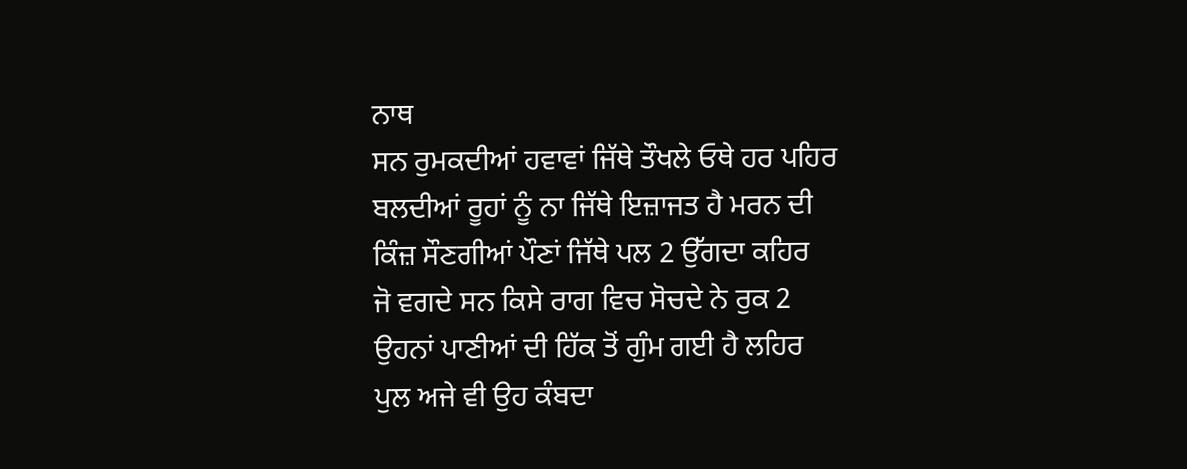ਨਾਥ
ਸਨ ਰੁਮਕਦੀਆਂ ਹਵਾਵਾਂ ਜਿੱਥੇ ਤੌਖਲੇ ਓਥੇ ਹਰ ਪਹਿਰ
ਬਲਦੀਆਂ ਰੂਹਾਂ ਨੂੰ ਨਾ ਜਿੱਥੇ ਇਜ਼ਾਜਤ ਹੈ ਮਰਨ ਦੀ
ਕਿੰਜ਼ ਸੌਣਗੀਆਂ ਪੌਣਾਂ ਜਿੱਥੇ ਪਲ 2 ਉੱਗਦਾ ਕਹਿਰ
ਜੋ ਵਗਦੇ ਸਨ ਕਿਸੇ ਰਾਗ ਵਿਚ ਸੋਚਦੇ ਨੇ ਰੁਕ 2
ਉਹਨਾਂ ਪਾਣੀਆਂ ਦੀ ਹਿੱਕ ਤੋਂ ਗੁੰਮ ਗਈ ਹੈ ਲਹਿਰ
ਪੁਲ ਅਜੇ ਵੀ ਉਹ ਕੰਬਦਾ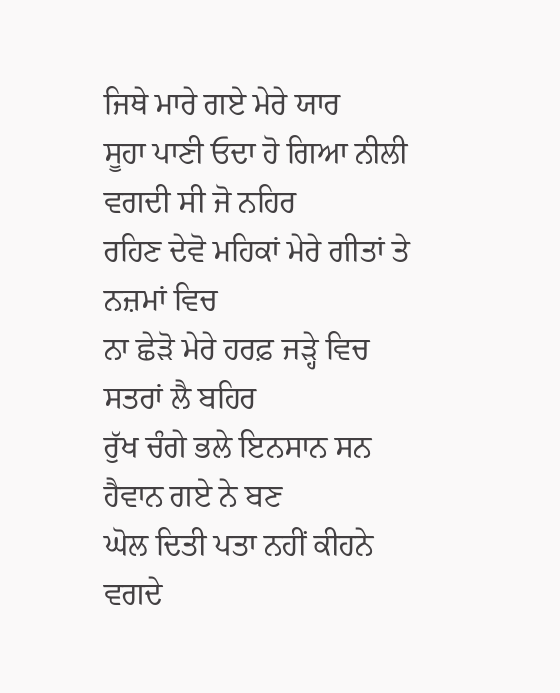ਜਿਥੇ ਮਾਰੇ ਗਏ ਮੇਰੇ ਯਾਰ
ਸੂਹਾ ਪਾਣੀ ਓਦਾ ਹੋ ਗਿਆ ਨੀਲੀ ਵਗਦੀ ਸੀ ਜੋ ਨਹਿਰ
ਰਹਿਣ ਦੇਵੋ ਮਹਿਕਾਂ ਮੇਰੇ ਗੀਤਾਂ ਤੇ ਨਜ਼ਮਾਂ ਵਿਚ
ਨਾ ਛੇੜੋ ਮੇਰੇ ਹਰਫ਼ ਜੜ੍ਹੇ ਵਿਚ ਸਤਰਾਂ ਲੈ ਬਹਿਰ
ਰੁੱਖ ਚੰਗੇ ਭਲੇ ਇਨਸਾਨ ਸਨ ਹੈਵਾਨ ਗਏ ਨੇ ਬਣ
ਘੋਲ ਦਿਤੀ ਪਤਾ ਨਹੀਂ ਕੀਹਨੇ ਵਗਦੇ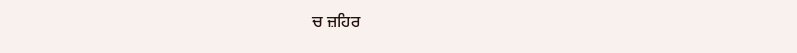ਚ ਜ਼ਹਿਰ